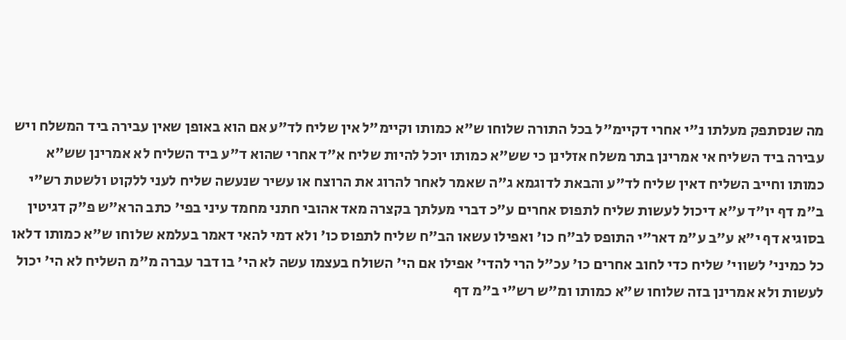מה שנסתפק מעלתו נ"י אחרי דקיימ"ל בכל התורה שלוחו ש"א כמותו וקיימ"ל אין שליח לד"ע אם הוא באופן שאין עבירה ביד המשלח ויש עבירה ביד השליח אי אמרינן בתר משלח אזלינן כי שש"א כמותו יוכל להיות שליח א"ד אחרי שהוא ד"ע ביד השליח לא אמרינן שש"א כמותו וחייב השליח דאין שליח לד"ע והבאת לדוגמא ג"ה שאמר לאחר להרוג את הרוצח או עשיר שנעשה שליח לעני ללקוט ולשטת רש"י ב"מ דף יו"ד ע"א דיכול לעשות שליח לתפוס אחרים ע"כ דברי מעלתך בקצרה מאד אהובי חתני מחמד עיני בפי' כתב הרא"ש פ"ק דגיטין בסוגיא דף י"א ע"ב ע"מ דאר"י התופס לב"ח כו' ואפילו עשאו הב"ח שליח לתפוס כו' ולא דמי להאי דאמר בעלמא שלוחו ש"א כמותו דלאו כל כמיני' לשווי' שליח כדי לחוב אחרים כו' עכ"ל הרי להדי' אפילו אם הי' השולח בעצמו עשה לא הי' בו דבר עברה מ"מ השליח לא הי' יכול לעשות ולא אמרינן בזה שלוחו ש"א כמותו ומ"ש רש"י ב"מ דף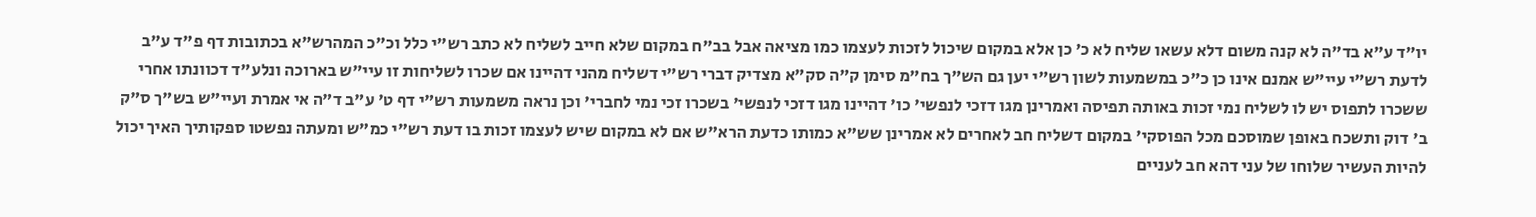יו"ד ע"א בד"ה לא קנה משום דלא עשאו שליח לא כ' כן אלא במקום שיכול לזכות לעצמו כמו מציאה אבל בב"ח במקום שלא חייב לשליח לא כתב רש"י כלל וכ"כ המהרש"א בכתובות דף פ"ד ע"ב לדעת רש"י עיי"ש אמנם אינו כן כ"כ במשמעות לשון רש"י יען גם הש"ך בח"מ סימן ק"ה סק"א מצדיק דברי רש"י דשליח מהני דהיינו אם שכרו לשליחות זו עיי"ש בארוכה ונלע"ד דכוונתו אחרי ששכרו לתפוס יש לו לשליח נמי זכות באותה תפיסה ואמרינן מגו דזכי לנפשי' כו' דהיינו מגו דזכי לנפשי' בשכרו זכי נמי לחברי' וכן נראה משמעות רש"י דף ט' ע"ב ד"ה אי אמרת ועיי"ש בש"ך ס"ק ב' דוק ותשכח באופן שמוסכם מכל הפוסקי' במקום דשליח חב לאחרים לא אמרינן שש"א כמותו כדעת הרא"ש אם לא במקום שיש לעצמו זכות בו דעת רש"י כמ"ש ומעתה נפשטו ספקותיך האיך יכול להיות העשיר שלוחו של עני דהא חב לעניים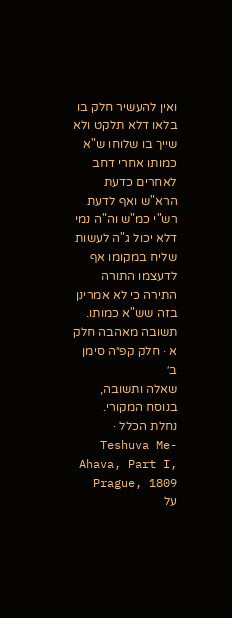ואין להעשיר חלק בו בלאו דלא תלקט ולא שייך בו שלוחו ש"א כמותו אחרי דחב לאחרים כדעת הרא"ש ואף לדעת רש"י כמ"ש וה"ה נמי דלא יכול ג"ה לעשות שליח במקומו אף לדעצמו התורה התירה כי לא אמרינן בזה שש"א כמותו.
תשובה מאהבה חלק א · חלק קפ״ה סימן ב׳
שאלה ותשובה, בנוסח המקורי.
נחלת הכלל · Teshuva Me-Ahava, Part I, Prague, 1809
על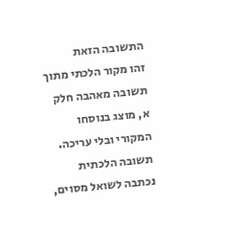התשובה הזאת
זהו מקור הלכתי מתוך תשובה מאהבה חלק א, מוצג בנוסחו המקורי ובלי עריכה. תשובה הלכתית נכתבה לשואל מסוים,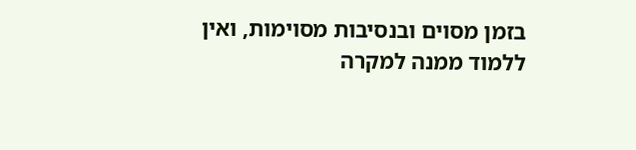בזמן מסוים ובנסיבות מסוימות, ואין ללמוד ממנה למקרה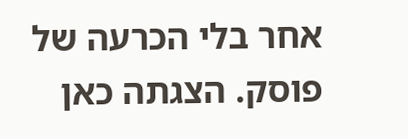אחר בלי הכרעה של פוסק. הצגתה כאן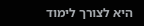היא לצורך לימוד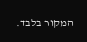המקור בלבד.